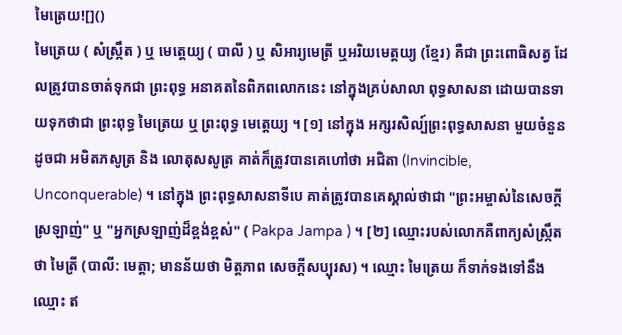មៃត្រេយ![]()
មៃត្រេយ ( សំស្រ្កឹត ) ឬ មេត្តេយ្យ ( បាលី ) ឬ សិអារ្យមេត្រី ឬអរិយមេត្តយ្យ (ខ្មែរ) គឺជា ព្រះពោធិសត្វ ដែលត្រូវបានចាត់ទុកជា ព្រះពុទ្ធ អនាគតនៃពិភពលោកនេះ នៅក្នុងគ្រប់សាលា ពុទ្ធសាសនា ដោយបានទាយទុកថាជា ព្រះពុទ្ធ មៃត្រេយ ឬ ព្រះពុទ្ធ មេត្តេយ្យ ។ [១] នៅក្នុង អក្សរសិល្ប៍ព្រះពុទ្ធសាសនា មួយចំនួន ដូចជា អមិតភសូត្រ និង លោតុសសូត្រ គាត់ក៏ត្រូវបានគេហៅថា អជិតា (Invincible, Unconquerable) ។ នៅក្នុង ព្រះពុទ្ធសាសនាទីបេ គាត់ត្រូវបានគេស្គាល់ថាជា "ព្រះអម្ចាស់នៃសេចក្តីស្រឡាញ់" ឬ "អ្នកស្រឡាញ់ដ៏ខ្ពង់ខ្ពស់" ( Pakpa Jampa ) ។ [២] ឈ្មោះរបស់លោកគឺពាក្យសំស្រ្កឹតថា មៃត្រី (បាលី: មេត្តា; មានន័យថា មិត្តភាព សេចក្តីសប្បុរស) ។ ឈ្មោះ មៃត្រេយ ក៏ទាក់ទងទៅនឹងឈ្មោះ ឥ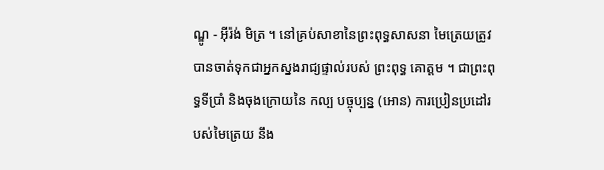ណ្ឌូ - អ៊ីរ៉ង់ មិត្រ ។ នៅគ្រប់សាខានៃព្រះពុទ្ធសាសនា មៃត្រេយត្រូវបានចាត់ទុកជាអ្នកស្នងរាជ្យផ្ទាល់របស់ ព្រះពុទ្ធ គោត្ដម ។ ជាព្រះពុទ្ធទីប្រាំ និងចុងក្រោយនៃ កល្ប បច្ចុប្បន្ន (អោន) ការប្រៀនប្រដៅរបស់មៃត្រេយ នឹង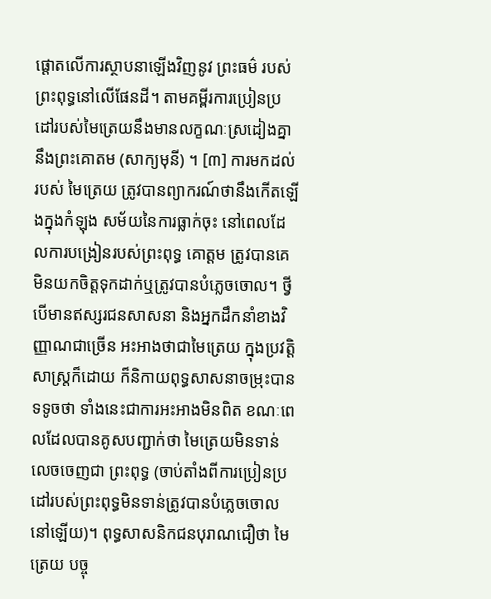ផ្តោតលើការស្ថាបនាឡើងវិញនូវ ព្រះធម៌ របស់ព្រះពុទ្ធនៅលើផែនដី។ តាមគម្ពីរការប្រៀនប្រដៅរបស់មៃត្រេយនឹងមានលក្ខណៈស្រដៀងគ្នានឹងព្រះគោតម (សាក្យមុនី) ។ [៣] ការមកដល់របស់ មៃត្រេយ ត្រូវបានព្យាករណ៍ថានឹងកើតឡើងក្នុងកំឡុង សម័យនៃការធ្លាក់ចុះ នៅពេលដែលការបង្រៀនរបស់ព្រះពុទ្ធ គោត្ដម ត្រូវបានគេមិនយកចិត្តទុកដាក់ឬត្រូវបានបំភ្លេចចោល។ ថ្វីបើមានឥស្សរជនសាសនា និងអ្នកដឹកនាំខាងវិញ្ញាណជាច្រើន អះអាងថាជាមៃត្រេយ ក្នុងប្រវត្តិសាស្ត្រក៏ដោយ ក៏និកាយពុទ្ធសាសនាចម្រុះបានទទូចថា ទាំងនេះជាការអះអាងមិនពិត ខណៈពេលដែលបានគូសបញ្ជាក់ថា មៃត្រេយមិនទាន់លេចចេញជា ព្រះពុទ្ធ (ចាប់តាំងពីការប្រៀនប្រដៅរបស់ព្រះពុទ្ធមិនទាន់ត្រូវបានបំភ្លេចចោលនៅឡើយ)។ ពុទ្ធសាសនិកជនបុរាណជឿថា មៃត្រេយ បច្ចុ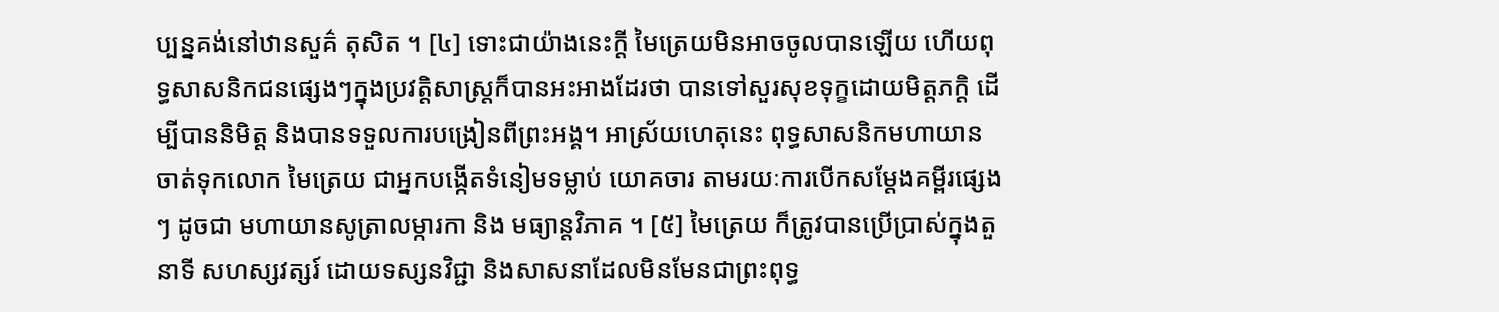ប្បន្នគង់នៅឋានសួគ៌ តុសិត ។ [៤] ទោះជាយ៉ាងនេះក្តី មៃត្រេយមិនអាចចូលបានឡើយ ហើយពុទ្ធសាសនិកជនផ្សេងៗក្នុងប្រវត្តិសាស្ត្រក៏បានអះអាងដែរថា បានទៅសួរសុខទុក្ខដោយមិត្ដភក្ដិ ដើម្បីបាននិមិត្ត និងបានទទួលការបង្រៀនពីព្រះអង្គ។ អាស្រ័យហេតុនេះ ពុទ្ធសាសនិកមហាយាន ចាត់ទុកលោក មៃត្រេយ ជាអ្នកបង្កើតទំនៀមទម្លាប់ យោគចារ តាមរយៈការបើកសម្តែងគម្ពីរផ្សេងៗ ដូចជា មហាយានសូត្រាលម្ការកា និង មធ្យាន្តវិភាគ ។ [៥] មៃត្រេយ ក៏ត្រូវបានប្រើប្រាស់ក្នុងតួនាទី សហស្សវត្សរ៍ ដោយទស្សនវិជ្ជា និងសាសនាដែលមិនមែនជាព្រះពុទ្ធ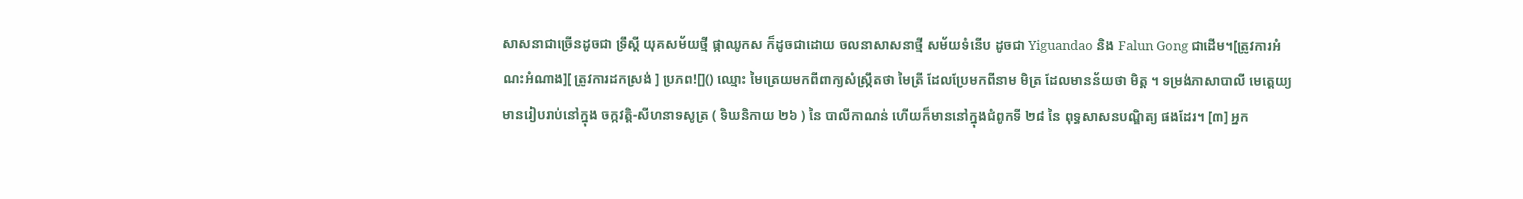សាសនាជាច្រើនដូចជា ទ្រឹស្ដី យុគសម័យថ្មី ផ្កាឈូកស ក៏ដូចជាដោយ ចលនាសាសនាថ្មី សម័យទំនើប ដូចជា Yiguandao និង Falun Gong ជាដើម។[ត្រូវការអំណះអំណាង][ ត្រូវការដកស្រង់ ] ប្រភព![]() ឈ្មោះ មៃត្រេយមកពីពាក្យសំស្រ្កឹតថា មៃត្រី ដែលប្រែមកពីនាម មិត្រ ដែលមានន័យថា មិត្ត ។ ទម្រង់ភាសាបាលី មេត្តេយ្យ មានរៀបរាប់នៅក្នុង ចក្កវត្តិ-សីហនាទសូត្រ ( ទិឃនិកាយ ២៦ ) នៃ បាលីកាណន់ ហើយក៏មាននៅក្នុងជំពូកទី ២៨ នៃ ពុទ្ធសាសនបណ្ឌិត្យ ផងដែរ។ [៣] អ្នក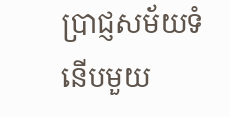ប្រាជ្ញសម័យទំនើបមួយ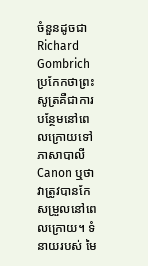ចំនួនដូចជា Richard Gombrich ប្រកែកថាព្រះសូត្រគឺជាការបន្ថែមនៅពេលក្រោយទៅភាសាបាលី Canon ឬថាវាត្រូវបានកែសម្រួលនៅពេលក្រោយ។ ទំនាយរបស់ មៃ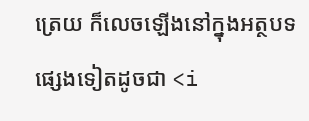ត្រេយ ក៏លេចឡើងនៅក្នុងអត្ថបទផ្សេងទៀតដូចជា <i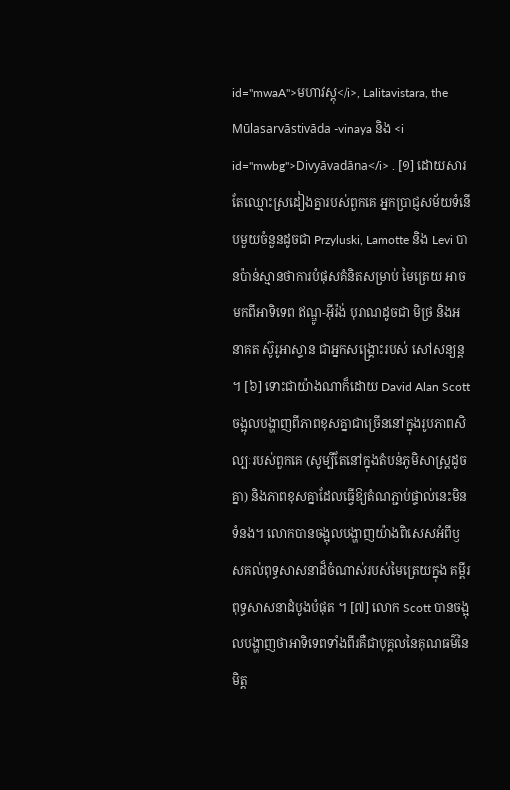id="mwaA">មហាវស្តុ</i>, Lalitavistara, the Mūlasarvāstivāda -vinaya និង <i id="mwbg">Divyāvadāna</i> . [១] ដោយសារតែឈ្មោះស្រដៀងគ្នារបស់ពួកគេ អ្នកប្រាជ្ញសម័យទំនើបមួយចំនួនដូចជា Przyluski, Lamotte និង Levi បានប៉ាន់ស្មានថាការបំផុសគំនិតសម្រាប់ មៃត្រេយ អាចមកពីអាទិទេព ឥណ្ឌូ-អ៊ីរ៉ង់ បុរាណដូចជា មិថ្រ និងអនាគត ស៊ូរូអាស្ទាន ជាអ្នកសង្គ្រោះរបស់ សៅសន្យន្ត ។ [៦] ទោះជាយ៉ាងណាក៏ដោយ David Alan Scott ចង្អុលបង្ហាញពីភាពខុសគ្នាជាច្រើននៅក្នុងរូបភាពសិល្បៈរបស់ពួកគេ (សូម្បីតែនៅក្នុងតំបន់ភូមិសាស្ត្រដូចគ្នា) និងភាពខុសគ្នាដែលធ្វើឱ្យតំណភ្ជាប់ផ្ទាល់នេះមិនទំនង។ លោកបានចង្អុលបង្ហាញយ៉ាងពិសេសអំពីឫសគល់ពុទ្ធសាសនាដ៏ចំណាស់របស់មៃត្រេយក្នុង គម្ពីរពុទ្ធសាសនាដំបូងបំផុត ។ [៧] លោក Scott បានចង្អុលបង្ហាញថាអាទិទេពទាំងពីរគឺជាបុគ្គលនៃគុណធម៌នៃ មិត្ត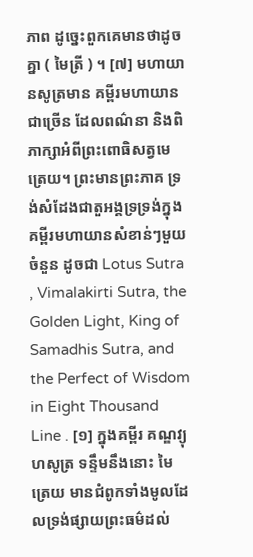ភាព ដូច្នេះពួកគេមានថាដូចគ្នា ( មៃត្រី ) ។ [៧] មហាយានសូត្រមាន គម្ពីរមហាយាន ជាច្រើន ដែលពណ៌នា និងពិភាក្សាអំពីព្រះពោធិសត្វមេត្រេយ។ ព្រះមានព្រះភាគ ទ្រង់សំដែងជាតួអង្គទ្រទ្រង់ក្នុងគម្ពីរមហាយានសំខាន់ៗមួយចំនួន ដូចជា Lotus Sutra , Vimalakirti Sutra, the Golden Light, King of Samadhis Sutra, and the Perfect of Wisdom in Eight Thousand Line . [១] ក្នុងគម្ពីរ គណ្ឌវ្យុហសូត្រ ទន្ទឹមនឹងនោះ មៃត្រេយ មានជំពូកទាំងមូលដែលទ្រង់ផ្សាយព្រះធម៌ដល់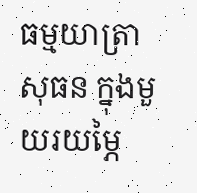ធម្មយាត្រា សុធន ក្នុងមួយរយម្ភៃ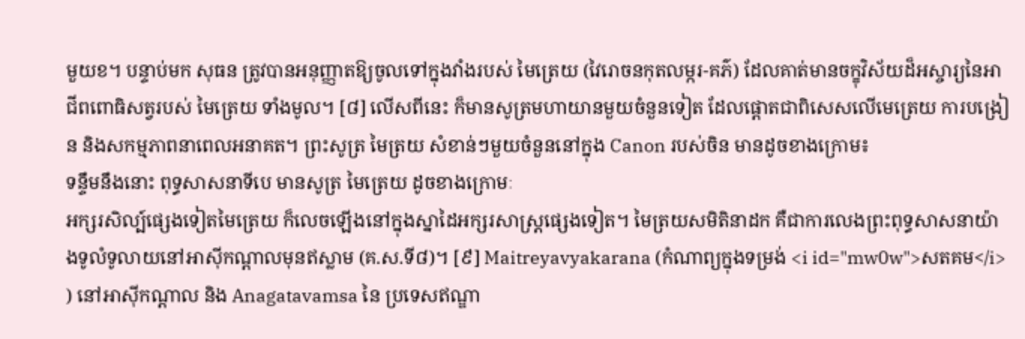មួយខ។ បន្ទាប់មក សុធន ត្រូវបានអនុញ្ញាតឱ្យចូលទៅក្នុងវាំងរបស់ មៃត្រេយ (វៃរោចនកុតលម្ករ-គភ៌) ដែលគាត់មានចក្ខុវិស័យដ៏អស្ចារ្យនៃអាជីពពោធិសត្វរបស់ មៃត្រេយ ទាំងមូល។ [៨] លើសពីនេះ ក៏មានសូត្រមហាយានមួយចំនួនទៀត ដែលផ្តោតជាពិសេសលើមេត្រេយ ការបង្រៀន និងសកម្មភាពនាពេលអនាគត។ ព្រះសូត្រ មៃត្រយ សំខាន់ៗមួយចំនួននៅក្នុង Canon របស់ចិន មានដូចខាងក្រោម៖
ទន្ទឹមនឹងនោះ ពុទ្ធសាសនាទីបេ មានសូត្រ មៃត្រេយ ដូចខាងក្រោមៈ
អក្សរសិល្ប៍ផ្សេងទៀតមៃត្រេយ ក៏លេចឡើងនៅក្នុងស្នាដៃអក្សរសាស្ត្រផ្សេងទៀត។ មៃត្រយសមិតិនាដក គឺជាការលេងព្រះពុទ្ធសាសនាយ៉ាងទូលំទូលាយនៅអាស៊ីកណ្តាលមុនឥស្លាម (គ.ស.ទី៨)។ [៩] Maitreyavyakarana (កំណាព្យក្នុងទម្រង់ <i id="mw0w">សតគម</i> ) នៅអាស៊ីកណ្តាល និង Anagatavamsa នៃ ប្រទេសឥណ្ឌា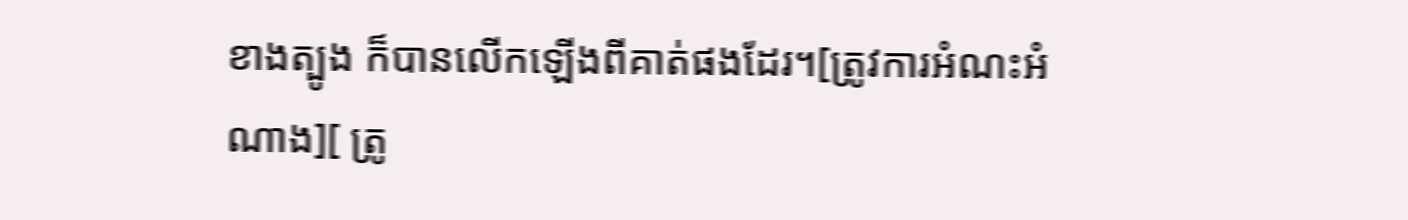ខាងត្បូង ក៏បានលើកឡើងពីគាត់ផងដែរ។[ត្រូវការអំណះអំណាង][ ត្រូ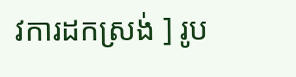វការដកស្រង់ ] រូប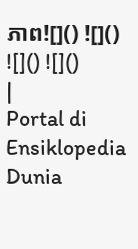ភាព![]() ![]() ![]() ![]()
|
Portal di Ensiklopedia Dunia